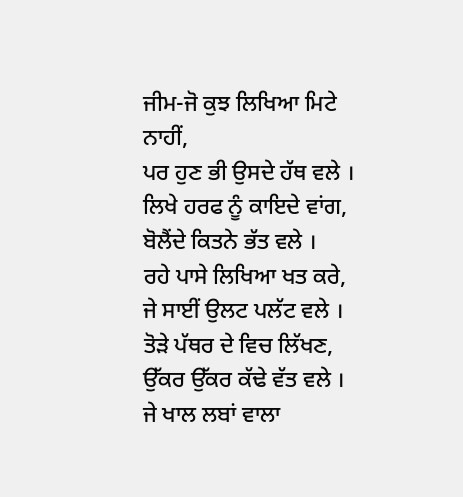ਜੀਮ-ਜੋ ਕੁਝ ਲਿਖਿਆ ਮਿਟੇ ਨਾਹੀਂ,
ਪਰ ਹੁਣ ਭੀ ਉਸਦੇ ਹੱਥ ਵਲੇ ।
ਲਿਖੇ ਹਰਫ ਨੂੰ ਕਾਇਦੇ ਵਾਂਗ,
ਬੋਲੈਂਦੇ ਕਿਤਨੇ ਭੱਤ ਵਲੇ ।
ਰਹੇ ਪਾਸੇ ਲਿਖਿਆ ਖਤ ਕਰੇ,
ਜੇ ਸਾਈਂ ਉਲਟ ਪਲੱਟ ਵਲੇ ।
ਤੋੜੇ ਪੱਥਰ ਦੇ ਵਿਚ ਲਿੱਖਣ,
ਉੱਕਰ ਉੱਕਰ ਕੱਢੇ ਵੱਤ ਵਲੇ ।
ਜੇ ਖਾਲ ਲਬਾਂ ਵਾਲਾ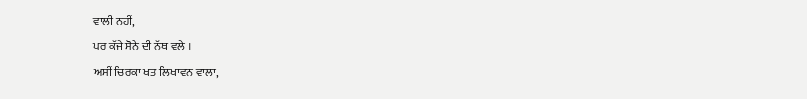ਵਾਲੀ ਨਹੀਂ,
ਪਰ ਕੱਜੇ ਸੋਨੇ ਦੀ ਨੱਥ ਵਲੇ ।
ਅਸੀਂ ਚਿਰਕਾ ਖਤ ਲਿਖਾਵਨ ਵਾਲਾ,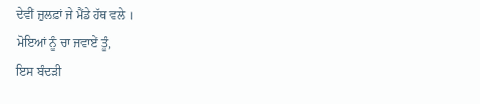ਦੇਵੀਂ ਜ਼ੁਲਫ਼ਾਂ ਜੇ ਮੈਂਡੇ ਹੱਥ ਵਲੇ ।
ਮੋਇਆਂ ਨੂੰ ਚਾ ਜਵਾਏਂ ਤੂੰ,
ਇਸ ਬੰਦੜੀ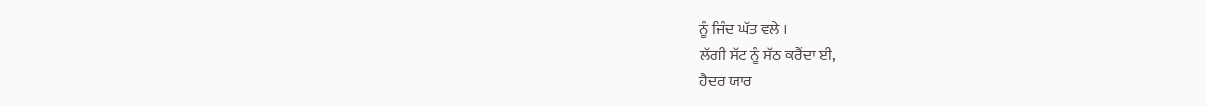ਨੂੰ ਜਿੰਦ ਘੱਤ ਵਲੇ ।
ਲੱਗੀ ਸੱਟ ਨੂੰ ਸੱਠ ਕਰੈਂਦਾ ਈ,
ਹੈਦਰ ਯਾਰ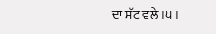ਦਾ ਸੱਟ ਵਲੇ ।੫।